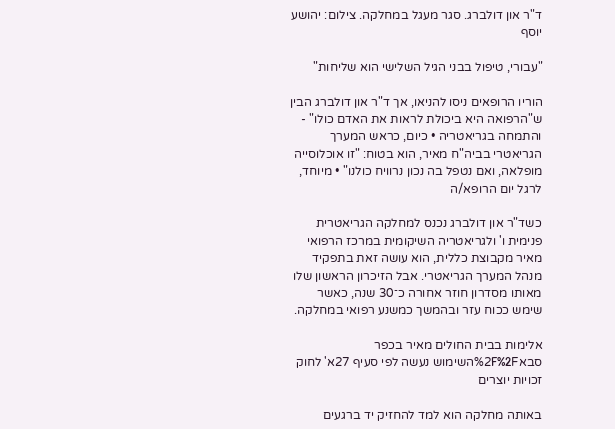ד"ר און דולברג. סגר מעגל במחלקה. צילום: יהושע יוסף

"עבורי, טיפול בבני הגיל השלישי הוא שליחות"

הוריו הרופאים ניסו להניאו, אך ד"ר און דולברג הבין ש"הרפואה היא ביכולת לראות את האדם כולו" - והתמחה בגריאטריה • כיום, כראש המערך הגריאטרי בביה"ח מאיר, הוא בטוח: "זו אוכלוסייה מופלאה, ואם נטפל בה נכון נרוויח כולנו" • מיוחד, לרגל יום הרופא/ה

כשד"ר און דולברג נכנס למחלקה הגריאטרית פנימית ו' ולגריאטריה השיקומית במרכז הרפואי מאיר מקבוצת כללית, הוא עושה זאת בתפקיד מנהל המערך הגריאטרי. אבל הזיכרון הראשון שלו מאותו מסדרון חוזר אחורה כ־30 שנה, כאשר שימש ככוח עזר ובהמשך כמשנע רפואי במחלקה.

אלימות בבית החולים מאיר בכפר סבא%2F%2Fהשימוש נעשה לפי סעיף 27א' לחוק זכויות יוצרים

באותה מחלקה הוא למד להחזיק יד ברגעים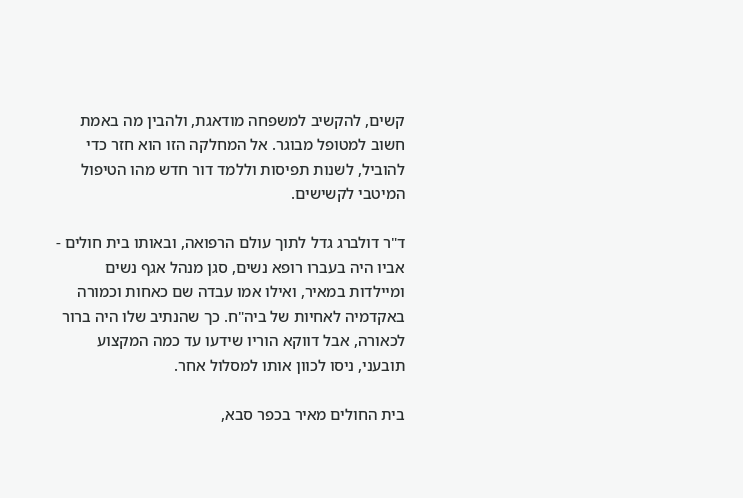קשים, להקשיב למשפחה מודאגת, ולהבין מה באמת חשוב למטופל מבוגר. אל המחלקה הזו הוא חזר כדי להוביל, לשנות תפיסות וללמד דור חדש מהו הטיפול המיטבי לקשישים.

ד"ר דולברג גדל לתוך עולם הרפואה, ובאותו בית חולים - אביו היה בעברו רופא נשים, סגן מנהל אגף נשים ומיילדות במאיר, ואילו אמו עבדה שם כאחות וכמורה באקדמיה לאחיות של ביה"ח. כך שהנתיב שלו היה ברור לכאורה, אבל דווקא הוריו שידעו עד כמה המקצוע תובעני, ניסו לכוון אותו למסלול אחר.

בית החולים מאיר בכפר סבא,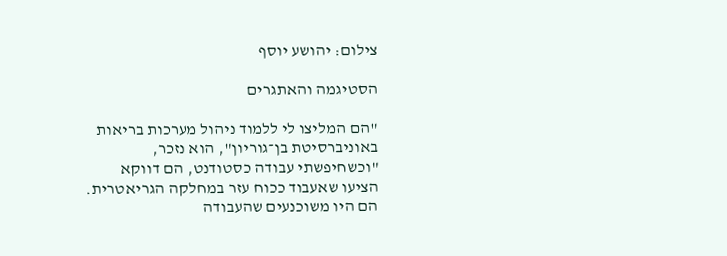צילום: יהושע יוסף

הסטיגמה והאתגרים

"הם המליצו לי ללמוד ניהול מערכות בריאות באוניברסיטת בן־גוריון", הוא נזכר, "וכשחיפשתי עבודה כסטודנט, הם דווקא הציעו שאעבוד ככוח עזר במחלקה הגריאטרית. הם היו משוכנעים שהעבודה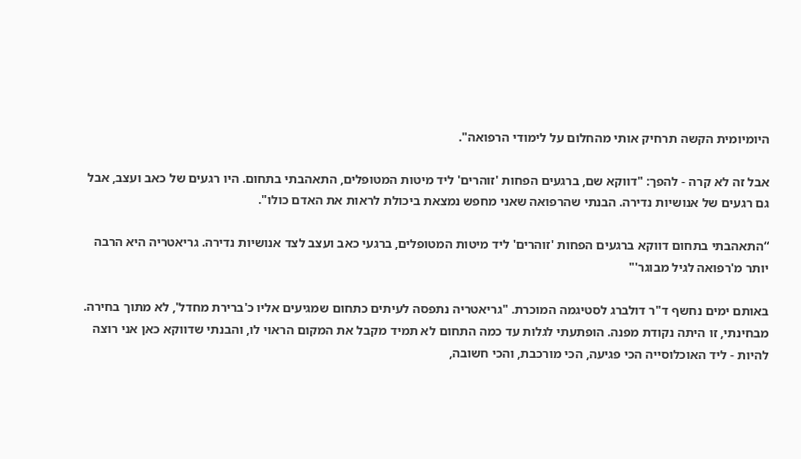היומיומית הקשה תרחיק אותי מהחלום על לימודי הרפואה".

אבל זה לא קרה - להפך: "דווקא שם, ברגעים הפחות 'זוהרים' ליד מיטות המטופלים, התאהבתי בתחום. היו רגעים של כאב ועצב, אבל גם רגעים של אנושיות נדירה. הבנתי שהרפואה שאני מחפש נמצאת ביכולת לראות את האדם כולו".

“התאהבתי בתחום דווקא ברגעים הפחות 'זוהרים' ליד מיטות המטופלים, ברגעי כאב ועצב לצד אנושיות נדירה. גריאטריה היא הרבה יותר מ'רפואה לגיל מבוגר'"

באותם ימים נחשף ד"ר דולברג לסטיגמה המוכרת. "גריאטריה נתפסה לעיתים כתחום שמגיעים אליו כ'ברירת מחדל', לא מתוך בחירה. מבחינתי, זו היתה נקודת מפנה. הופתעתי לגלות עד כמה התחום לא תמיד מקבל את המקום הראוי לו, והבנתי שדווקא כאן אני רוצה להיות - ליד האוכלוסייה הכי פגיעה, הכי מורכבת, והכי חשובה,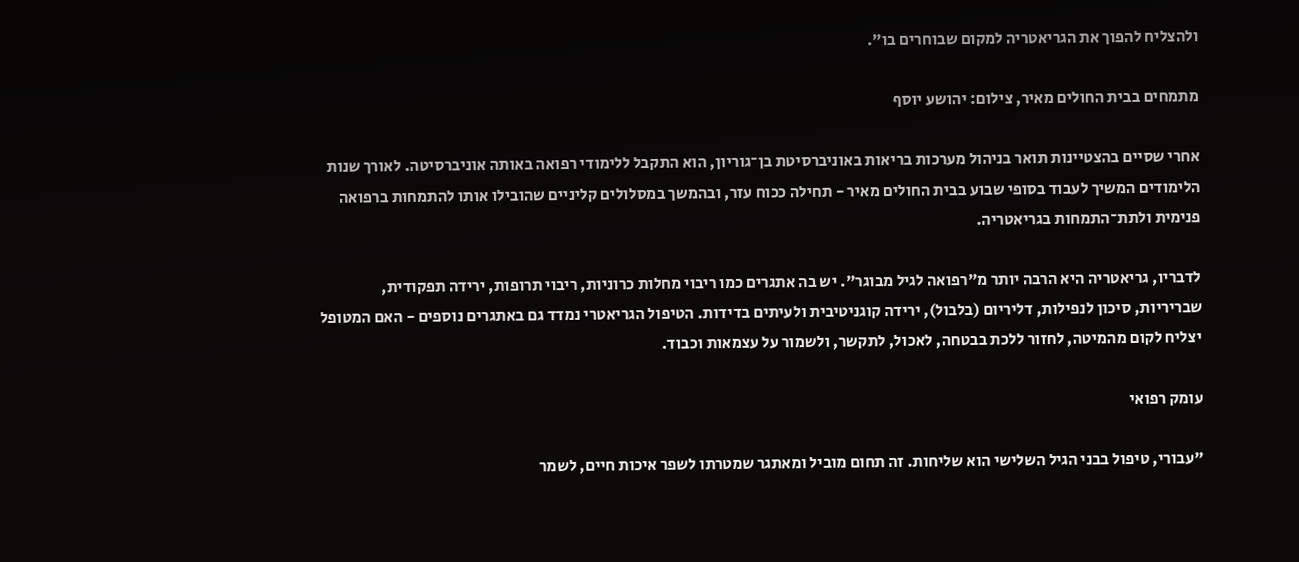ולהצליח להפוך את הגריאטריה למקום שבוחרים בו".

מתמחים בבית החולים מאיר, צילום: יהושע יוסף

אחרי שסיים בהצטיינות תואר בניהול מערכות בריאות באוניברסיטת בן־גוריון, הוא התקבל ללימודי רפואה באותה אוניברסיטה. לאורך שנות הלימודים המשיך לעבוד בסופי שבוע בבית החולים מאיר - תחילה ככוח עזר, ובהמשך במסלולים קליניים שהובילו אותו להתמחות ברפואה פנימית ולתת־התמחות בגריאטריה.

לדבריו, גריאטריה היא הרבה יותר מ"רפואה לגיל מבוגר". יש בה אתגרים כמו ריבוי מחלות כרוניות, ריבוי תרופות, ירידה תפקודית, שבריריות, סיכון לנפילות, דליריום (בלבול), ירידה קוגניטיבית ולעיתים בדידות. הטיפול הגריאטרי נמדד גם באתגרים נוספים - האם המטופל יצליח לקום מהמיטה, לחזור ללכת בבטחה, לאכול, לתקשר, ולשמור על עצמאות וכבוד.

עומק רפואי

"עבורי, טיפול בבני הגיל השלישי הוא שליחות. זה תחום מוביל ומאתגר שמטרתו לשפר איכות חיים, לשמר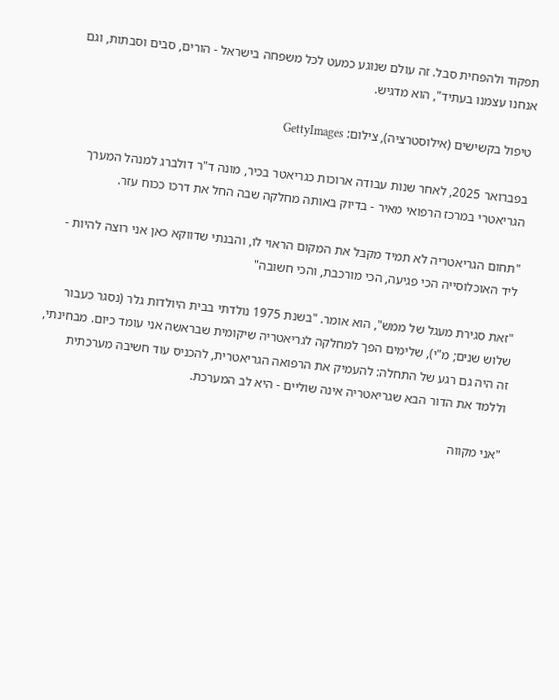תפקוד ולהפחית סבל. זה עולם שנוגע כמעט לכל משפחה בישראל - הורים, סבים וסבתות, וגם אנחנו עצמנו בעתיד", הוא מדגיש.

טיפול בקשישים (אילוסטרציה), צילום: GettyImages

בפברואר 2025, לאחר שנות עבודה ארוכות כגריאטר בכיר, מונה ד"ר דולברג למנהל המערך הגריאטרי במרכז הרפואי מאיר - בדיוק באותה מחלקה שבה החל את דרכו ככוח עזר.

"תחום הגריאטריה לא תמיד מקבל את המקום הראוי לו, והבנתי שדווקא כאן אני רוצה להיות - ליד האוכלוסייה הכי פגיעה, הכי מורכבת, והכי חשובה"

"זאת סגירת מעגל של ממש", הוא אומר. "בשנת 1975 נולדתי בבית היולדות גלר (נסגר כעבור שלוש שנים; מ"י), שלימים הפך למחלקה לגריאטריה שיקומית שבראשה אני עומד כיום. מבחינתי, זה היה גם רגע של התחלה: להעמיק את הרפואה הגריאטרית, להכניס עוד חשיבה מערכתית וללמד את הדור הבא שגריאטריה אינה שוליים - היא לב המערכת.

"אני מקווה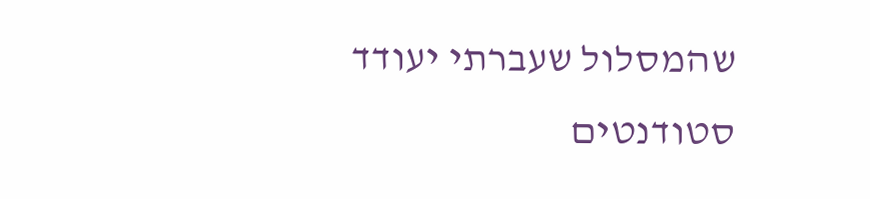שהמסלול שעברתי יעודד סטודנטים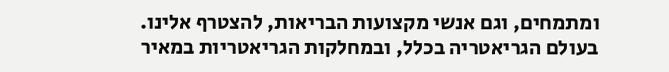ומתמחים, וגם אנשי מקצועות הבריאות, להצטרף אלינו. בעולם הגריאטריה בכלל, ובמחלקות הגריאטריות במאיר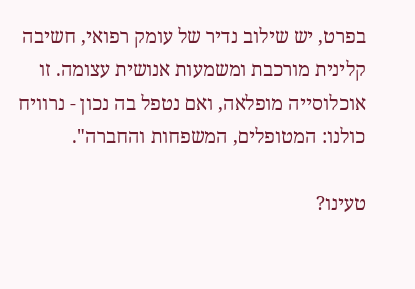בפרט, יש שילוב נדיר של עומק רפואי, חשיבה קלינית מורכבת ומשמעות אנושית עצומה. זו אוכלוסייה מופלאה, ואם נטפל בה נכון - נרוויח כולנו: המטופלים, המשפחות והחברה".

טעינו?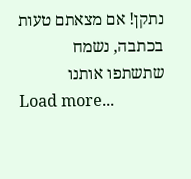נתקן! אם מצאתם טעות בכתבה, נשמח שתשתפו אותנו
Load more...